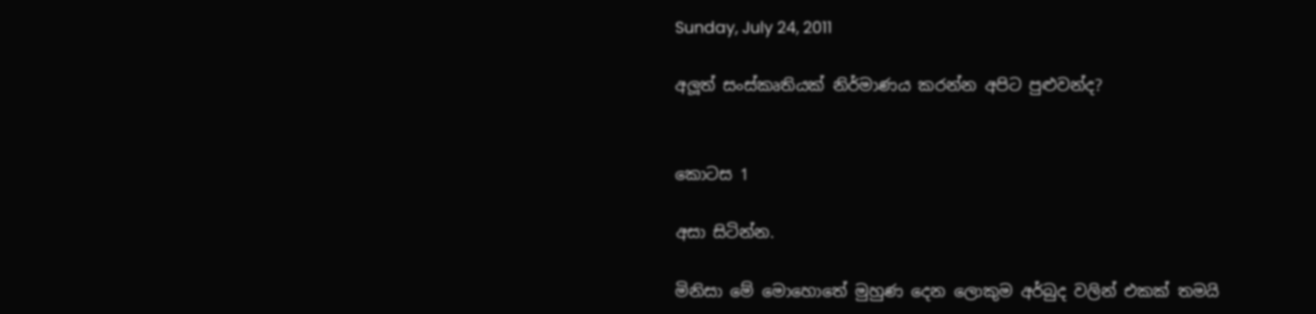Sunday, July 24, 2011

අලූත් සංස්කෘතියක් නිර්මාණය කරන්න අපිට පුළුවන්ද?


කොටස 1

අසා සිටින්න.

මිනිසා මේ මොහොතේ මුහුණ දෙන ලොකුම අර්බුද වලින් එකක් තමයි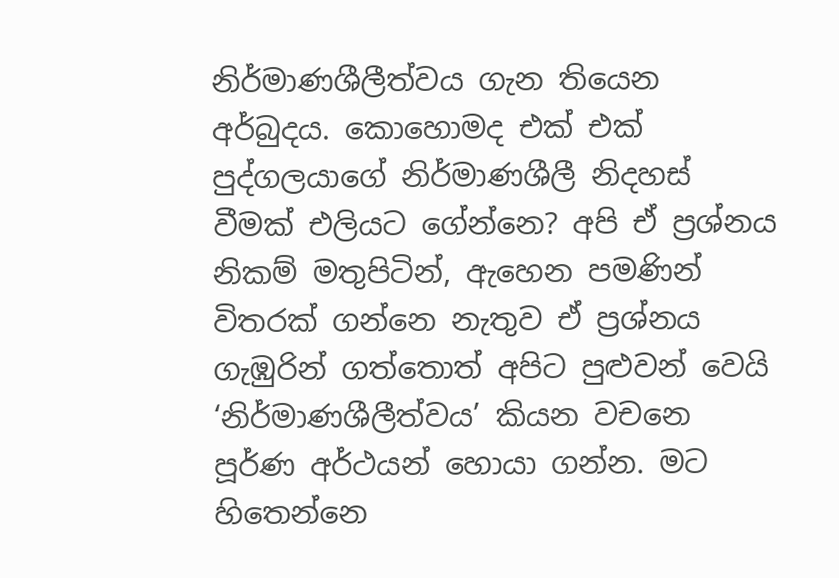නිර්මාණශීලීත්වය ගැන තියෙන අර්බුදය. කොහොමද එක් එක් පුද්ගලයාගේ නිර්මාණශීලී නිදහස් වීමක් එලියට ගේන්නෙ? අපි ඒ ප්‍රශ්නය නිකම් මතුපිටින්, ඇහෙන පමණින් විතරක් ගන්නෙ නැතුව ඒ ප්‍රශ්නය ගැඹුරින් ගත්තොත් අපිට පුළුවන් වෙයි ‘නිර්මාණශීලීත්වය’ කියන වචනෙ පූර්ණ අර්ථයන් හොයා ගන්න. මට හිතෙන්නෙ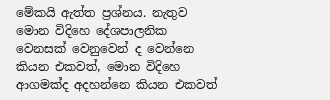මේකයි ඇත්ත ප්‍රශ්නය. නැතුව මොන විදිහෙ දේශපාලනික වෙනසක් වෙනුවෙන් ද වෙන්නෙ කියන එකවත්, මොන විදිහෙ ආගමක්ද අදහන්නෙ කියන එකවත්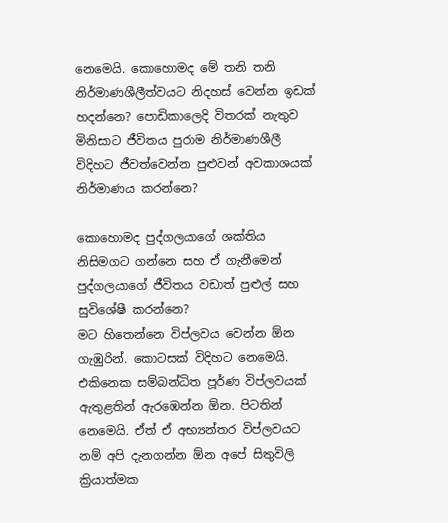නෙමෙයි. කොහොමද මේ තනි තනි නිර්මාණශීලීත්වයට නිදහස් වෙන්න ඉඩක් හදන්නෙ? පොඩිකාලෙදි විතරක් නැතුව මිනිසාට ජීවිතය පුරාම නිර්මාණශීලී විදිහට ජීවත්වෙන්න පුළුවන් අවකාශයක් නිර්මාණය කරන්නෙ?

කොහොමද පුද්ගලයාගේ ශක්තිය නිසිමගට ගන්නෙ සහ ඒ ගැනීමෙන් පුද්ගලයාගේ ජීවිතය වඩාත් පුළුල් සහ සුවිශේෂී කරන්නෙ?
මට හිතෙන්නෙ විප්ලවය වෙන්න ඕන ගැඹුරින්. කොටසක් විදිහට නෙමෙයි. එකිනෙක සම්බන්ධිත පූර්ණ විප්ලවයක් ඇතුළතින් ඇරඹෙන්න ඕන. පිටතින් නෙමෙයි. ඒත් ඒ අභ්‍යන්තර විප්ලවයට නම් අපි දැනගන්න ඕන අපේ සිතුවිලි ක්‍රියාත්මක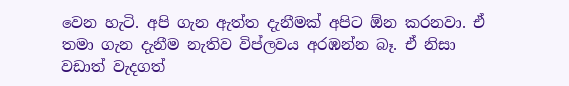වෙන හැටි. අපි ගැන ඇත්ත දැනීමක් අපිට ඕන කරනවා. ඒ තමා ගැන දැනීම නැතිව විප්ලවය අරඹන්න බෑ. ඒ නිසා වඩාත් වැදගත්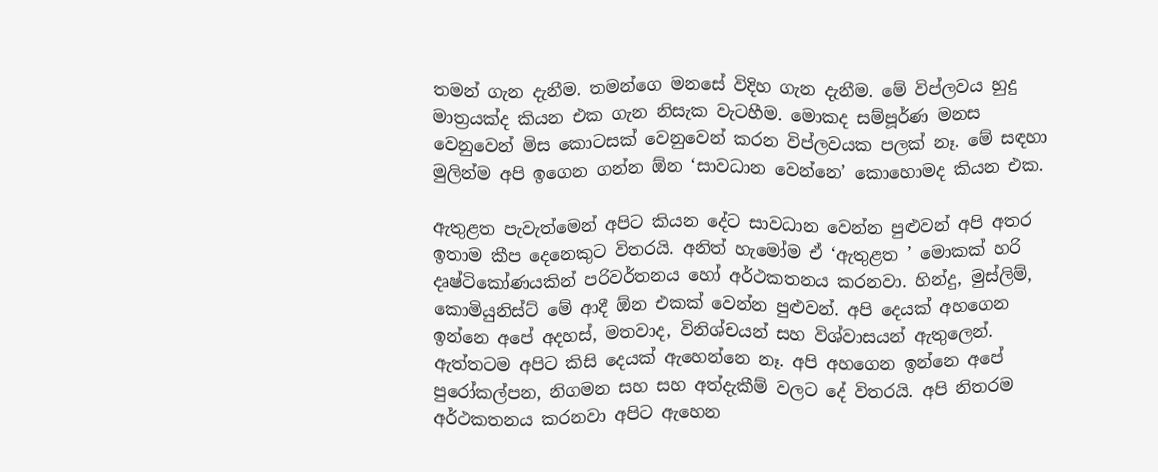තමන් ගැන දැනීම. තමන්ගෙ මනසේ විදිහ ගැන දැනීම. මේ විප්ලවය හුදු මාත්‍රයක්ද කියන එක ගැන නිසැක වැටහීම. මොකද සම්පූර්ණ මනස වෙනුවෙන් මිස කොටසක් වෙනුවෙන් කරන විප්ලවයක පලක් නෑ. මේ සඳහා මුලින්ම අපි ඉගෙන ගන්න ඕන ‘සාවධාන වෙන්නෙ’ කොහොමද කියන එක.

ඇතුළත පැවැත්මෙන් අපිට කියන දේට සාවධාන වෙන්න පුළුවන් අපි අතර ඉතාම කීප දෙනෙකුට විතරයි. අනිත් හැමෝම ඒ ‘ඇතුළත ’ මොකක් හරි දෘෂ්ටිකෝණයකින් පරිවර්තනය හෝ අර්ථකතනය කරනවා. හින්දු, මුස්ලිම්, කොමියුනිස්ට් මේ ආදී ඕන එකක් වෙන්න පුළුවන්. අපි දෙයක් අහගෙන ඉන්නෙ අපේ අදහස්, මතවාද, විනිශ්චයන් සහ විශ්වාසයන් ඇතුලෙන්. ඇත්තටම අපිට කිසි දෙයක් ඇහෙන්නෙ නෑ. අපි අහගෙන ඉන්නෙ අපේ පුරෝකල්පන, නිගමන සහ සහ අත්දැකීම් වලට දේ විතරයි. අපි නිතරම අර්ථකතනය කරනවා අපිට ඇහෙන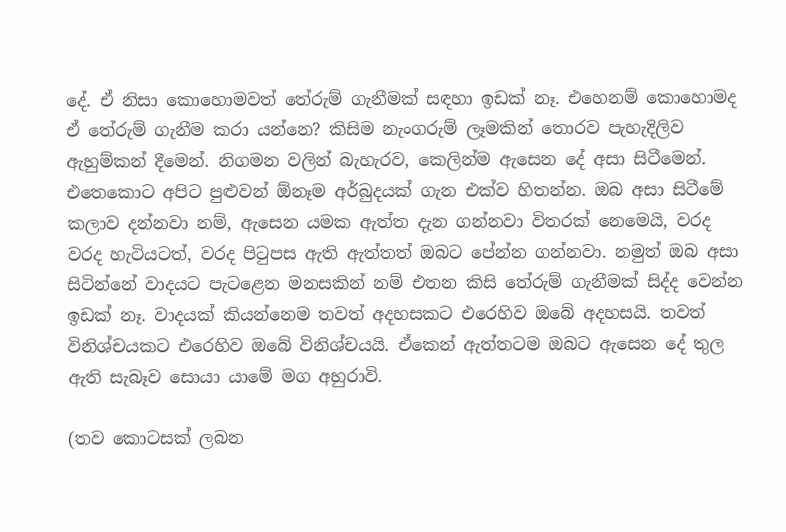දේ. ඒ නිසා කොහොමවත් තේරුම් ගැනීමක් සඳහා ඉඩක් නෑ. එහෙනම් කොහොමද ඒ තේරුම් ගැනීම කරා යන්නෙ? කිසිම නැංගරුම් ලෑමකින් තොරව පැහැදිලිව ඇහුම්කන් දීමෙන්. නිගමන වලින් බැහැරව, කෙලින්ම ඇසෙන දේ අසා සිටීමෙන්. එතෙකොට අපිට පුළුවන් ඕනෑම අර්බුදයක් ගැන එක්ව හිතන්න. ඔබ අසා සිටීමේ කලාව දන්නවා නම්, ඇසෙන යමක ඇත්ත දැන ගන්නවා විතරක් නෙමෙයි, වරද වරද හැටියටත්, වරද පිටුපස ඇති ඇත්තත් ඔබට පේන්න ගන්නවා. නමුත් ඔබ අසා සිටින්නේ වාදයට පැටළෙන මනසකින් නම් එතන කිසි තේරුම් ගැනීමක් සිද්ද වෙන්න ඉඩක් නෑ. වාදයක් කියන්නෙම තවත් අදහසකට එරෙහිව ඔබේ අදහසයි. තවත් විනිශ්චයකට එරෙහිව ඔබේ විනිශ්චයයි. ඒකෙන් ඇත්තටම ඔබට ඇසෙන දේ තුල ඇති සැබෑව සොයා යාමේ මග අහුරාවි.

(තව කොටසක් ලබන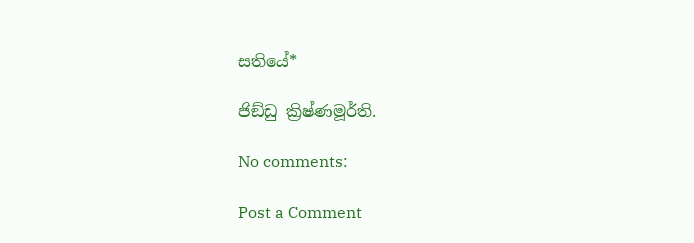සතියේ*

ජිඞ්ඩු ක්‍රිෂ්ණමූර්ති.

No comments:

Post a Comment